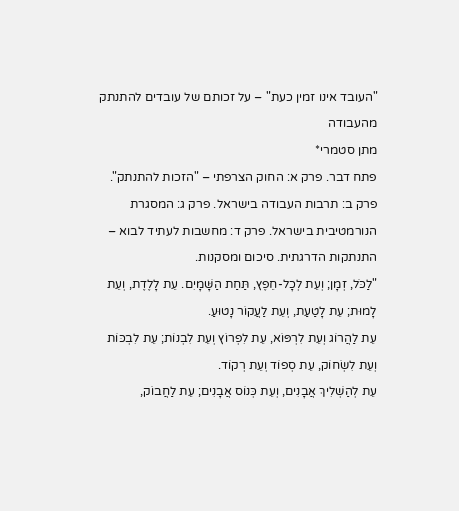"העובד אינו זמין כעת" – על זכותם של עובדים להתנתק מהעבודה
מתן סטמרי*
פתח דבר. פרק א: החוק הצרפתי – "הזכות להתנתק". פרק ב: תרבות העבודה בישראל. פרק ג: המסגרת הנורמטיבית בישראל. פרק ד: מחשבות לעתיד לבוא – התנתקות הדרגתית. סיכום ומסקנות.
"לַכֹּל, זְמָן; וְעֵת לְכָל-חֵפֶץ, תַּחַת הַשָּׁמָיִם. עֵת לָלֶדֶת, וְעֵת לָמוּת; עֵת לָטַעַת, וְעֵת לַעֲקוֹר נָטוּעַ.
עֵת לַהֲרוֹג וְעֵת לִרְפּוֹא, עֵת לִפְרוֹץ וְעֵת לִבְנוֹת; עֵת לִבְכּוֹת וְעֵת לִשְׂחוֹק, עֵת סְפוֹד וְעֵת רְקוֹד.
עֵת לְהַשְׁלִיךְ אֲבָנִים, וְעֵת כְּנוֹס אֲבָנִים; עֵת לַחֲבוֹק,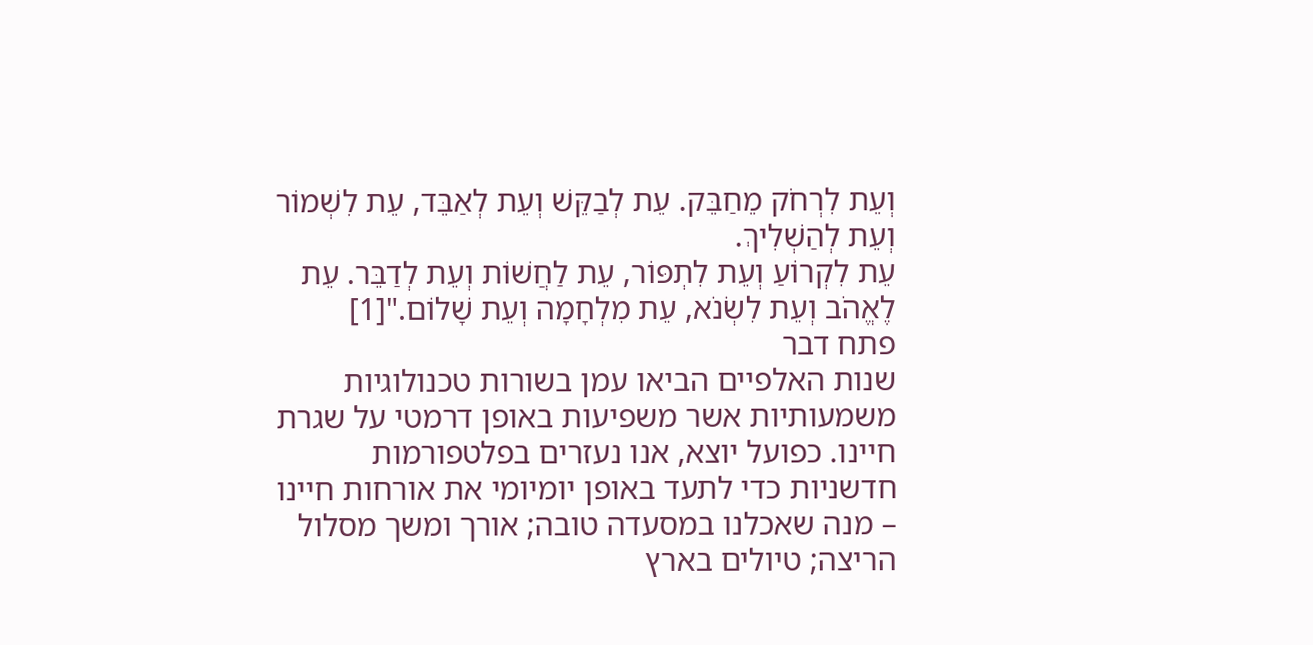וְעֵת לִרְחֹק מֵחַבֵּק. עֵת לְבַקֵּשׁ וְעֵת לְאַבֵּד, עֵת לִשְׁמוֹר וְעֵת לְהַשְׁלִיךְ.
עֵת לִקְרוֹעַ וְעֵת לִתְפּוֹר, עֵת לַחֲשׁוֹת וְעֵת לְדַבֵּר. עֵת לֶאֱהֹב וְעֵת לִשְׂנֹא, עֵת מִלְחָמָה וְעֵת שָׁלוֹם."[1]
פתח דבר
שנות האלפיים הביאו עמן בשורות טכנולוגיות משמעותיות אשר משפיעות באופן דרמטי על שגרת חיינו. כפועל יוצא, אנו נעזרים בפלטפורמות חדשניות כדי לתעד באופן יומיומי את אורחות חיינו – מנה שאכלנו במסעדה טובה; אורך ומשך מסלול הריצה; טיולים בארץ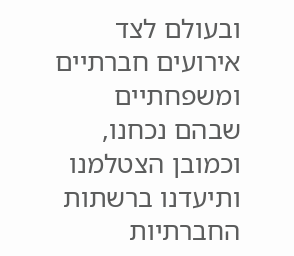ובעולם לצד אירועים חברתיים ומשפחתיים שבהם נכחנו, וכמובן הצטלמנו ותיעדנו ברשתות החברתיות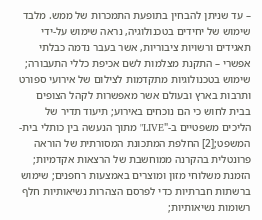– עד שניתן להבחין בתופעת התמכרות של ממש. מלבד שימוש של יחידים בטכנולוגיה, נראה שימוש על-ידי תאגידים ורשויות ציבוריות, אשר בעבר נדמה כבלתי אפשרי – התקנת מצלמות לשם אכיפת כללי התעבורה; שימוש בטכנולוגיות מתקדמות לצילום של אירועי ספורט ותרבות בארץ ובעולם אשר מאפשרות לקהל הצופים בבית לחוש כי הם נוכחים באירוע; תיעוד תדיר של הליכים משפטיים ב-"LIVE" מתוך הנעשה בין כותלי בית-המשפט;[2] החלפת המתכונת המסורתית של הוראה פרונטלית בהקרנה ממוחשבת של הרצאות אקדמיות; הזמנת משלוחי מזון ומוצרים באמצעות רחפנים; שימוש ברשתות חברתיות כדי לפרסם הצהרות נשיאותיות חלף רשומות נשיאותיות;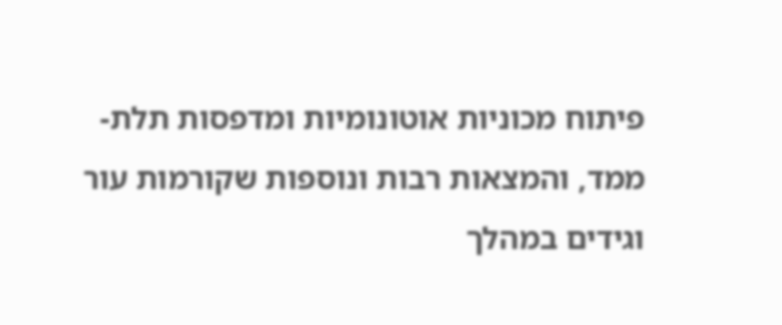פיתוח מכוניות אוטונומיות ומדפסות תלת-ממד, והמצאות רבות ונוספות שקורמות עור וגידים במהלך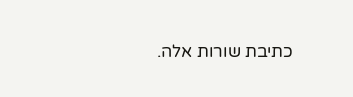כתיבת שורות אלה.